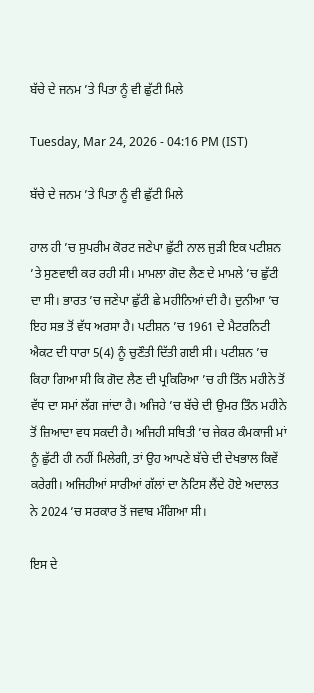ਬੱਚੇ ਦੇ ਜਨਮ ’ਤੇ ਪਿਤਾ ਨੂੰ ਵੀ ਛੁੱਟੀ ਮਿਲੇ

Tuesday, Mar 24, 2026 - 04:16 PM (IST)

ਬੱਚੇ ਦੇ ਜਨਮ ’ਤੇ ਪਿਤਾ ਨੂੰ ਵੀ ਛੁੱਟੀ ਮਿਲੇ

ਹਾਲ ਹੀ ’ਚ ਸੁਪਰੀਮ ਕੋਰਟ ਜਣੇਪਾ ਛੁੱਟੀ ਨਾਲ ਜੁੜੀ ਇਕ ਪਟੀਸ਼ਨ ’ਤੇ ਸੁਣਵਾਈ ਕਰ ਰਹੀ ਸੀ। ਮਾਮਲਾ ਗੋਦ ਲੈਣ ਦੇ ਮਾਮਲੇ ’ਚ ਛੁੱਟੀ ਦਾ ਸੀ। ਭਾਰਤ ’ਚ ਜਣੇਪਾ ਛੁੱਟੀ ਛੇ ਮਹੀਨਿਆਂ ਦੀ ਹੈ। ਦੁਨੀਆ ’ਚ ਇਹ ਸਭ ਤੋਂ ਵੱਧ ਅਰਸਾ ਹੈ। ਪਟੀਸ਼ਨ ’ਚ 1961 ਦੇ ਮੈਟਰਨਿਟੀ ਐਕਟ ਦੀ ਧਾਰਾ 5(4) ਨੂੰ ਚੁਣੌਤੀ ਦਿੱਤੀ ਗਈ ਸੀ। ਪਟੀਸ਼ਨ ’ਚ ਕਿਹਾ ਗਿਆ ਸੀ ਕਿ ਗੋਦ ਲੈਣ ਦੀ ਪ੍ਰਕਿਰਿਆ ’ਚ ਹੀ ਤਿੰਨ ਮਹੀਨੇ ਤੋਂ ਵੱਧ ਦਾ ਸਮਾਂ ਲੱਗ ਜਾਂਦਾ ਹੈ। ਅਜਿਹੇ ’ਚ ਬੱਚੇ ਦੀ ਉਮਰ ਤਿੰਨ ਮਹੀਨੇ ਤੋਂ ਜ਼ਿਆਦਾ ਵਧ ਸਕਦੀ ਹੈ। ਅਜਿਹੀ ਸਥਿਤੀ ’ਚ ਜੇਕਰ ਕੰਮਕਾਜੀ ਮਾਂ ਨੂੰ ਛੁੱਟੀ ਹੀ ਨਹੀਂ ਮਿਲੇਗੀ, ਤਾਂ ਉਹ ਆਪਣੇ ਬੱਚੇ ਦੀ ਦੇਖਭਾਲ ਕਿਵੇਂ ਕਰੇਗੀ। ਅਜਿਹੀਆਂ ਸਾਰੀਆਂ ਗੱਲਾਂ ਦਾ ਨੋਟਿਸ ਲੈਂਦੇ ਹੋਏ ਅਦਾਲਤ ਨੇ 2024 ’ਚ ਸਰਕਾਰ ਤੋਂ ਜਵਾਬ ਮੰਗਿਆ ਸੀ।

ਇਸ ਦੇ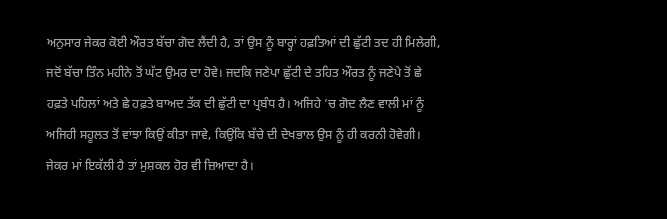ਅਨੁਸਾਰ ਜੇਕਰ ਕੋਈ ਔਰਤ ਬੱਚਾ ਗੋਦ ਲੈਂਦੀ ਹੈ, ਤਾਂ ਉਸ ਨੂੰ ਬਾਰ੍ਹਾਂ ਹਫ਼ਤਿਆਂ ਦੀ ਛੁੱਟੀ ਤਦ ਹੀ ਮਿਲੇਗੀ, ਜਦੋਂ ਬੱਚਾ ਤਿੰਨ ਮਹੀਨੇ ਤੋਂ ਘੱਟ ਉਮਰ ਦਾ ਹੋਵੇ। ਜਦਕਿ ਜਣੇਪਾ ਛੁੱਟੀ ਦੇ ਤਹਿਤ ਔਰਤ ਨੂੰ ਜਣੇਪੇ ਤੋਂ ਛੇ ਹਫ਼ਤੇ ਪਹਿਲਾਂ ਅਤੇ ਛੇ ਹਫ਼ਤੇ ਬਾਅਦ ਤੱਕ ਦੀ ਛੁੱਟੀ ਦਾ ਪ੍ਰਬੰਧ ਹੈ। ਅਜਿਹੇ ’ਚ ਗੋਦ ਲੈਣ ਵਾਲੀ ਮਾਂ ਨੂੰ ਅਜਿਹੀ ਸਹੂਲਤ ਤੋਂ ਵਾਂਝਾ ਕਿਉਂ ਕੀਤਾ ਜਾਵੇ, ਕਿਉਂਕਿ ਬੱਚੇ ਦੀ ਦੇਖਭਾਲ ਉਸ ਨੂੰ ਹੀ ਕਰਨੀ ਹੋਵੇਗੀ। ਜੇਕਰ ਮਾਂ ਇਕੱਲੀ ਹੈ ਤਾਂ ਮੁਸ਼ਕਲ ਹੋਰ ਵੀ ਜ਼ਿਆਦਾ ਹੈ।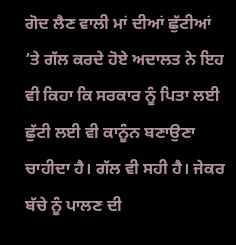ਗੋਦ ਲੈਣ ਵਾਲੀ ਮਾਂ ਦੀਆਂ ਛੁੱਟੀਆਂ ’ਤੇ ਗੱਲ ਕਰਦੇ ਹੋਏ ਅਦਾਲਤ ਨੇ ਇਹ ਵੀ ਕਿਹਾ ਕਿ ਸਰਕਾਰ ਨੂੰ ਪਿਤਾ ਲਈ ਛੁੱਟੀ ਲਈ ਵੀ ਕਾਨੂੰਨ ਬਣਾਉਣਾ ਚਾਹੀਦਾ ਹੈ। ਗੱਲ ਵੀ ਸਹੀ ਹੈ। ਜੇਕਰ ਬੱਚੇ ਨੂੰ ਪਾਲਣ ਦੀ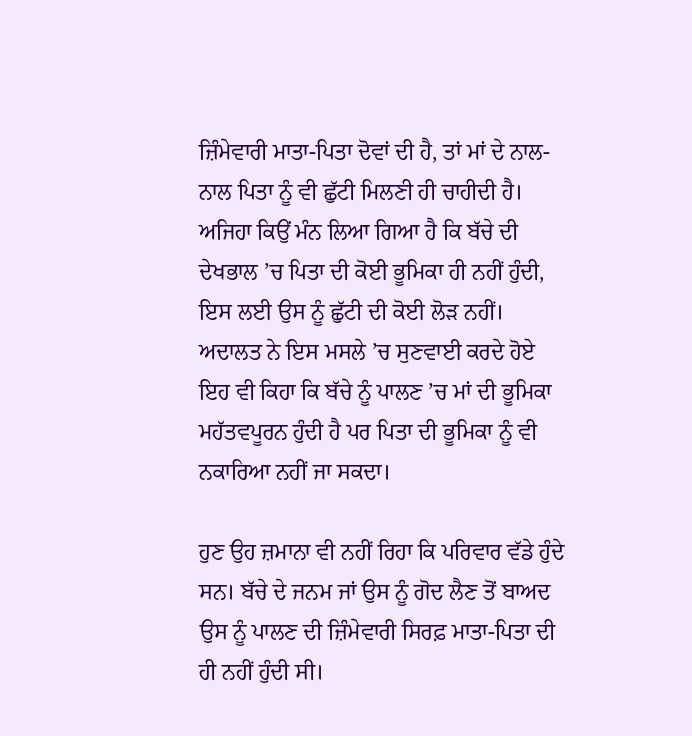ਜ਼ਿੰਮੇਵਾਰੀ ਮਾਤਾ-ਪਿਤਾ ਦੋਵਾਂ ਦੀ ਹੈ, ਤਾਂ ਮਾਂ ਦੇ ਨਾਲ-ਨਾਲ ਪਿਤਾ ਨੂੰ ਵੀ ਛੁੱਟੀ ਮਿਲਣੀ ਹੀ ਚਾਹੀਦੀ ਹੈ। ਅਜਿਹਾ ਕਿਉਂ ਮੰਨ ਲਿਆ ਗਿਆ ਹੈ ਕਿ ਬੱਚੇ ਦੀ ਦੇਖਭਾਲ ’ਚ ਪਿਤਾ ਦੀ ਕੋਈ ਭੂਮਿਕਾ ਹੀ ਨਹੀਂ ਹੁੰਦੀ, ਇਸ ਲਈ ਉਸ ਨੂੰ ਛੁੱਟੀ ਦੀ ਕੋਈ ਲੋੜ ਨਹੀਂ। ਅਦਾਲਤ ਨੇ ਇਸ ਮਸਲੇ ’ਚ ਸੁਣਵਾਈ ਕਰਦੇ ਹੋਏ ਇਹ ਵੀ ਕਿਹਾ ਕਿ ਬੱਚੇ ਨੂੰ ਪਾਲਣ ’ਚ ਮਾਂ ਦੀ ਭੂਮਿਕਾ ਮਹੱਤਵਪੂਰਨ ਹੁੰਦੀ ਹੈ ਪਰ ਪਿਤਾ ਦੀ ਭੂਮਿਕਾ ਨੂੰ ਵੀ ਨਕਾਰਿਆ ਨਹੀਂ ਜਾ ਸਕਦਾ।

ਹੁਣ ਉਹ ਜ਼ਮਾਨਾ ਵੀ ਨਹੀਂ ਰਿਹਾ ਕਿ ਪਰਿਵਾਰ ਵੱਡੇ ਹੁੰਦੇ ਸਨ। ਬੱਚੇ ਦੇ ਜਨਮ ਜਾਂ ਉਸ ਨੂੰ ਗੋਦ ਲੈਣ ਤੋਂ ਬਾਅਦ ਉਸ ਨੂੰ ਪਾਲਣ ਦੀ ਜ਼ਿੰਮੇਵਾਰੀ ਸਿਰਫ਼ ਮਾਤਾ-ਪਿਤਾ ਦੀ ਹੀ ਨਹੀਂ ਹੁੰਦੀ ਸੀ।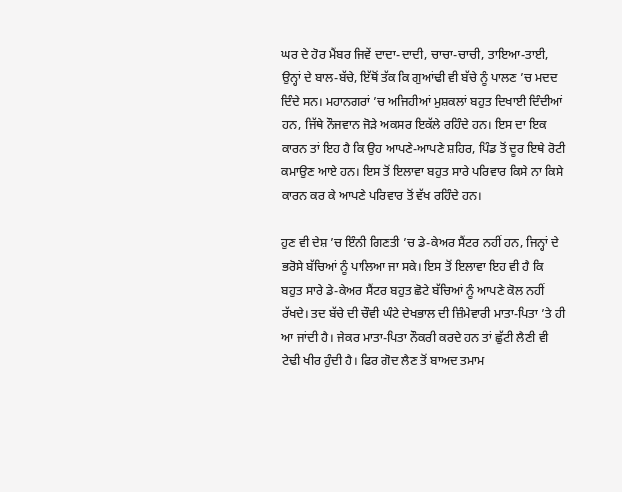ਘਰ ਦੇ ਹੋਰ ਮੈਂਬਰ ਜਿਵੇਂ ਦਾਦਾ-ਦਾਦੀ, ਚਾਚਾ-ਚਾਚੀ, ਤਾਇਆ-ਤਾਈ, ਉਨ੍ਹਾਂ ਦੇ ਬਾਲ-ਬੱਚੇ, ਇੱਥੋਂ ਤੱਕ ਕਿ ਗੁਆਂਢੀ ਵੀ ਬੱਚੇ ਨੂੰ ਪਾਲਣ ’ਚ ਮਦਦ ਦਿੰਦੇ ਸਨ। ਮਹਾਨਗਰਾਂ ’ਚ ਅਜਿਹੀਆਂ ਮੁਸ਼ਕਲਾਂ ਬਹੁਤ ਦਿਖਾਈ ਦਿੰਦੀਆਂ ਹਨ, ਜਿੱਥੇ ਨੌਜਵਾਨ ਜੋੜੇ ਅਕਸਰ ਇਕੱਲੇ ਰਹਿੰਦੇ ਹਨ। ਇਸ ਦਾ ਇਕ ਕਾਰਨ ਤਾਂ ਇਹ ਹੈ ਕਿ ਉਹ ਆਪਣੇ-ਆਪਣੇ ਸ਼ਹਿਰ, ਪਿੰਡ ਤੋਂ ਦੂਰ ਇਥੇ ਰੋਟੀ ਕਮਾਉਣ ਆਏ ਹਨ। ਇਸ ਤੋਂ ਇਲਾਵਾ ਬਹੁਤ ਸਾਰੇ ਪਰਿਵਾਰ ਕਿਸੇ ਨਾ ਕਿਸੇ ਕਾਰਨ ਕਰ ਕੇ ਆਪਣੇ ਪਰਿਵਾਰ ਤੋਂ ਵੱਖ ਰਹਿੰਦੇ ਹਨ।

ਹੁਣ ਵੀ ਦੇਸ਼ ’ਚ ਇੰਨੀ ਗਿਣਤੀ ’ਚ ਡੇ-ਕੇਅਰ ਸੈਂਟਰ ਨਹੀਂ ਹਨ, ਜਿਨ੍ਹਾਂ ਦੇ ਭਰੋਸੇ ਬੱਚਿਆਂ ਨੂੰ ਪਾਲਿਆ ਜਾ ਸਕੇ। ਇਸ ਤੋਂ ਇਲਾਵਾ ਇਹ ਵੀ ਹੈ ਕਿ ਬਹੁਤ ਸਾਰੇ ਡੇ-ਕੇਅਰ ਸੈਂਟਰ ਬਹੁਤ ਛੋਟੇ ਬੱਚਿਆਂ ਨੂੰ ਆਪਣੇ ਕੋਲ ਨਹੀਂ ਰੱਖਦੇ। ਤਦ ਬੱਚੇ ਦੀ ਚੌਵੀ ਘੰਟੇ ਦੇਖਭਾਲ ਦੀ ਜ਼ਿੰਮੇਵਾਰੀ ਮਾਤਾ-ਪਿਤਾ ’ਤੇ ਹੀ ਆ ਜਾਂਦੀ ਹੈ। ਜੇਕਰ ਮਾਤਾ-ਪਿਤਾ ਨੌਕਰੀ ਕਰਦੇ ਹਨ ਤਾਂ ਛੁੱਟੀ ਲੈਣੀ ਵੀ ਟੇਢੀ ਖੀਰ ਹੁੰਦੀ ਹੈ। ਫਿਰ ਗੋਦ ਲੈਣ ਤੋਂ ਬਾਅਦ ਤਮਾਮ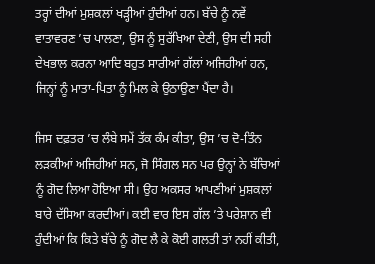ਤਰ੍ਹਾਂ ਦੀਆਂ ਮੁਸ਼ਕਲਾਂ ਖੜ੍ਹੀਆਂ ਹੁੰਦੀਆਂ ਹਨ। ਬੱਚੇ ਨੂੰ ਨਵੇਂ ਵਾਤਾਵਰਣ ’ਚ ਪਾਲਣਾ, ਉਸ ਨੂੰ ਸੁਰੱਖਿਆ ਦੇਣੀ, ਉਸ ਦੀ ਸਹੀ ਦੇਖਭਾਲ ਕਰਨਾ ਆਦਿ ਬਹੁਤ ਸਾਰੀਆਂ ਗੱਲਾਂ ਅਜਿਹੀਆਂ ਹਨ, ਜਿਨ੍ਹਾਂ ਨੂੰ ਮਾਤਾ-ਪਿਤਾ ਨੂੰ ਮਿਲ ਕੇ ਉਠਾਉਣਾ ਪੈਂਦਾ ਹੈ।

ਜਿਸ ਦਫ਼ਤਰ ’ਚ ਲੰਬੇ ਸਮੇਂ ਤੱਕ ਕੰਮ ਕੀਤਾ, ਉਸ ’ਚ ਦੋ-ਤਿੰਨ ਲੜਕੀਆਂ ਅਜਿਹੀਆਂ ਸਨ, ਜੋ ਸਿੰਗਲ ਸਨ ਪਰ ਉਨ੍ਹਾਂ ਨੇ ਬੱਚਿਆਂ ਨੂੰ ਗੋਦ ਲਿਆ ਹੋਇਆ ਸੀ। ਉਹ ਅਕਸਰ ਆਪਣੀਆਂ ਮੁਸ਼ਕਲਾਂ ਬਾਰੇ ਦੱਸਿਆ ਕਰਦੀਆਂ। ਕਈ ਵਾਰ ਇਸ ਗੱਲ ’ਤੇ ਪਰੇਸ਼ਾਨ ਵੀ ਹੁੰਦੀਆਂ ਕਿ ਕਿਤੇ ਬੱਚੇ ਨੂੰ ਗੋਦ ਲੈ ਕੇ ਕੋਈ ਗਲਤੀ ਤਾਂ ਨਹੀਂ ਕੀਤੀ,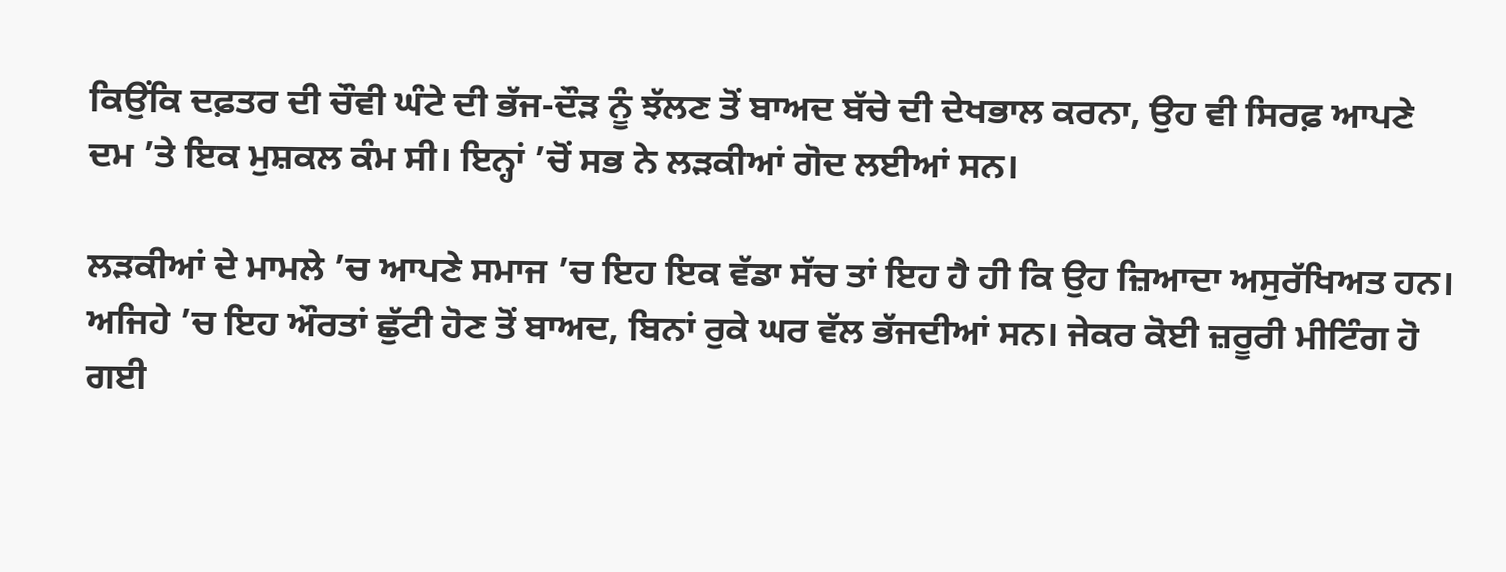ਕਿਉਂਕਿ ਦਫ਼ਤਰ ਦੀ ਚੌਵੀ ਘੰਟੇ ਦੀ ਭੱਜ-ਦੌੜ ਨੂੰ ਝੱਲਣ ਤੋਂ ਬਾਅਦ ਬੱਚੇ ਦੀ ਦੇਖਭਾਲ ਕਰਨਾ, ਉਹ ਵੀ ਸਿਰਫ਼ ਆਪਣੇ ਦਮ ’ਤੇ ਇਕ ਮੁਸ਼ਕਲ ਕੰਮ ਸੀ। ਇਨ੍ਹਾਂ ’ਚੋਂ ਸਭ ਨੇ ਲੜਕੀਆਂ ਗੋਦ ਲਈਆਂ ਸਨ।

ਲੜਕੀਆਂ ਦੇ ਮਾਮਲੇ ’ਚ ਆਪਣੇ ਸਮਾਜ ’ਚ ਇਹ ਇਕ ਵੱਡਾ ਸੱਚ ਤਾਂ ਇਹ ਹੈ ਹੀ ਕਿ ਉਹ ਜ਼ਿਆਦਾ ਅਸੁਰੱਖਿਅਤ ਹਨ। ਅਜਿਹੇ ’ਚ ਇਹ ਔਰਤਾਂ ਛੁੱਟੀ ਹੋਣ ਤੋਂ ਬਾਅਦ, ਬਿਨਾਂ ਰੁਕੇ ਘਰ ਵੱਲ ਭੱਜਦੀਆਂ ਸਨ। ਜੇਕਰ ਕੋਈ ਜ਼ਰੂਰੀ ਮੀਟਿੰਗ ਹੋ ਗਈ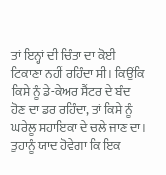ਤਾਂ ਇਨ੍ਹਾਂ ਦੀ ਚਿੰਤਾ ਦਾ ਕੋਈ ਟਿਕਾਣਾ ਨਹੀਂ ਰਹਿੰਦਾ ਸੀ। ਕਿਉਂਕਿ ਕਿਸੇ ਨੂੰ ਡੇ-ਕੇਅਰ ਸੈਂਟਰ ਦੇ ਬੰਦ ਹੋਣ ਦਾ ਡਰ ਰਹਿੰਦਾ, ਤਾਂ ਕਿਸੇ ਨੂੰ ਘਰੇਲੂ ਸਹਾਇਕਾ ਦੇ ਚਲੇ ਜਾਣ ਦਾ। ਤੁਹਾਨੂੰ ਯਾਦ ਹੋਵੇਗਾ ਕਿ ਇਕ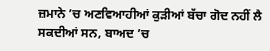ਜ਼ਮਾਨੇ ’ਚ ਅਣਵਿਆਹੀਆਂ ਕੁੜੀਆਂ ਬੱਚਾ ਗੋਦ ਨਹੀਂ ਲੈ ਸਕਦੀਆਂ ਸਨ, ਬਾਅਦ ’ਚ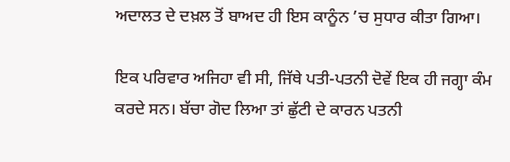ਅਦਾਲਤ ਦੇ ਦਖ਼ਲ ਤੋਂ ਬਾਅਦ ਹੀ ਇਸ ਕਾਨੂੰਨ ’ਚ ਸੁਧਾਰ ਕੀਤਾ ਗਿਆ।

ਇਕ ਪਰਿਵਾਰ ਅਜਿਹਾ ਵੀ ਸੀ, ਜਿੱਥੇ ਪਤੀ-ਪਤਨੀ ਦੋਵੇਂ ਇਕ ਹੀ ਜਗ੍ਹਾ ਕੰਮ ਕਰਦੇ ਸਨ। ਬੱਚਾ ਗੋਦ ਲਿਆ ਤਾਂ ਛੁੱਟੀ ਦੇ ਕਾਰਨ ਪਤਨੀ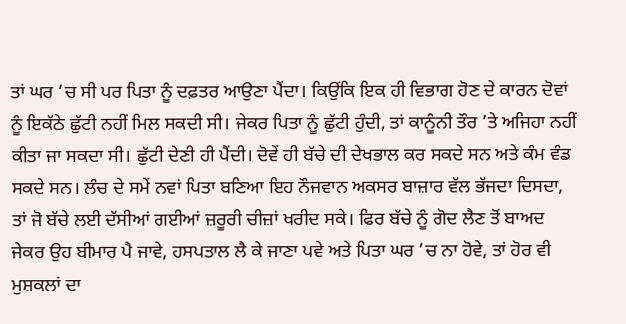ਤਾਂ ਘਰ ’ਚ ਸੀ ਪਰ ਪਿਤਾ ਨੂੰ ਦਫ਼ਤਰ ਆਉਣਾ ਪੈਂਦਾ। ਕਿਉਂਕਿ ਇਕ ਹੀ ਵਿਭਾਗ ਹੋਣ ਦੇ ਕਾਰਨ ਦੋਵਾਂ ਨੂੰ ਇਕੱਠੇ ਛੁੱਟੀ ਨਹੀਂ ਮਿਲ ਸਕਦੀ ਸੀ। ਜੇਕਰ ਪਿਤਾ ਨੂੰ ਛੁੱਟੀ ਹੁੰਦੀ, ਤਾਂ ਕਾਨੂੰਨੀ ਤੌਰ ’ਤੇ ਅਜਿਹਾ ਨਹੀਂ ਕੀਤਾ ਜਾ ਸਕਦਾ ਸੀ। ਛੁੱਟੀ ਦੇਣੀ ਹੀ ਪੈਂਦੀ। ਦੋਵੇਂ ਹੀ ਬੱਚੇ ਦੀ ਦੇਖਭਾਲ ਕਰ ਸਕਦੇ ਸਨ ਅਤੇ ਕੰਮ ਵੰਡ ਸਕਦੇ ਸਨ। ਲੰਚ ਦੇ ਸਮੇਂ ਨਵਾਂ ਪਿਤਾ ਬਣਿਆ ਇਹ ਨੌਜਵਾਨ ਅਕਸਰ ਬਾਜ਼ਾਰ ਵੱਲ ਭੱਜਦਾ ਦਿਸਦਾ, ਤਾਂ ਜੋ ਬੱਚੇ ਲਈ ਦੱਸੀਆਂ ਗਈਆਂ ਜ਼ਰੂਰੀ ਚੀਜ਼ਾਂ ਖਰੀਦ ਸਕੇ। ਫਿਰ ਬੱਚੇ ਨੂੰ ਗੋਦ ਲੈਣ ਤੋਂ ਬਾਅਦ ਜੇਕਰ ਉਹ ਬੀਮਾਰ ਪੈ ਜਾਵੇ, ਹਸਪਤਾਲ ਲੈ ਕੇ ਜਾਣਾ ਪਵੇ ਅਤੇ ਪਿਤਾ ਘਰ ’ਚ ਨਾ ਹੋਵੇ, ਤਾਂ ਹੋਰ ਵੀ ਮੁਸ਼ਕਲਾਂ ਦਾ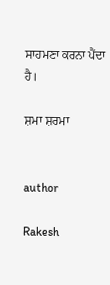ਸਾਹਮਣਾ ਕਰਨਾ ਪੈਂਦਾ ਹੈ।

ਸ਼ਮਾ ਸ਼ਰਮਾ


author

Rakesh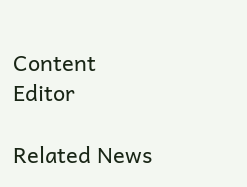Content Editor

Related News